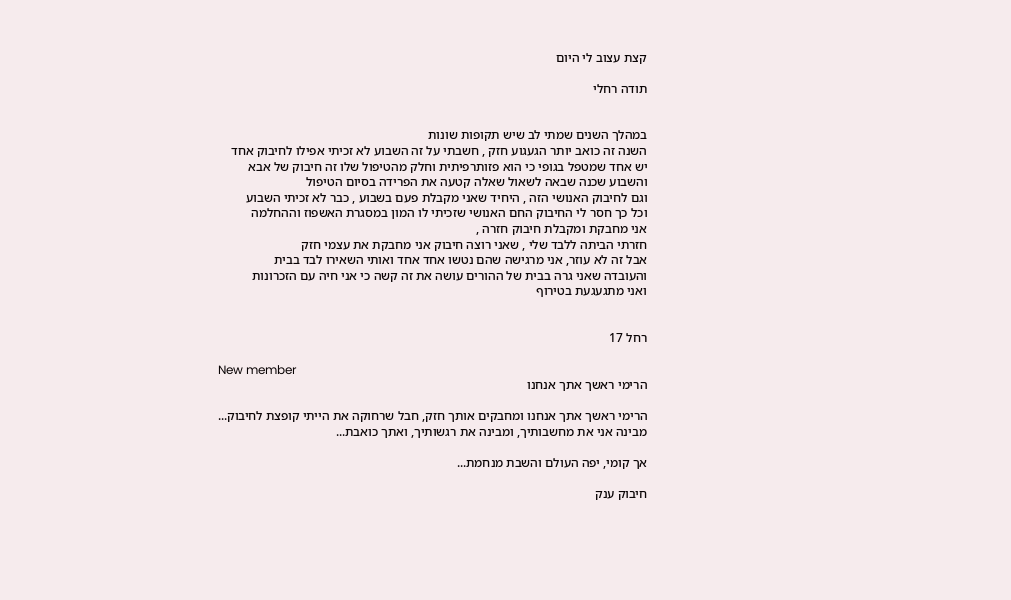קצת עצוב לי היום

תודה רחלי


במהלך השנים שמתי לב שיש תקופות שונות
השנה זה כואב יותר הגעגוע חזק , חשבתי על זה השבוע לא זכיתי אפילו לחיבוק אחד
יש אחד שמטפל בגופי כי הוא פזותרפיתית וחלק מהטיפול שלו זה חיבוק של אבא
והשבוע שכנה שבאה לשאול שאלה קטעה את הפרידה בסיום הטיפול
וגם לחיבוק האנושי הזה , היחיד שאני מקבלת פעם בשבוע , כבר לא זכיתי השבוע
וכל כך חסר לי החיבוק החם האנושי שזכיתי לו המון במסגרת האשפוז וההחלמה
אני מחבקת ומקבלת חיבוק חזרה ,
חזרתי הביתה ללבד שלי , שאני רוצה חיבוק אני מחבקת את עצמי חזק
אבל זה לא עוזר, אני מרגישה שהם נטשו אחד אחד ואותי השאירו לבד בבית
והעובדה שאני גרה בבית של ההורים עושה את זה קשה כי אני חיה עם הזכרונות
ואני מתגעגעת בטירוף


רחל 17

New member
הרימי ראשך אתך אנחנו

הרימי ראשך אתך אנחנו ומחבקים אותך חזק, חבל שרחוקה את הייתי קופצת לחיבוק...
מבינה אני את מחשבותיך, ומבינה את רגשותיך, ואתך כואבת...

אך קומי, יפה העולם והשבת מנחמת...

חיבוק ענק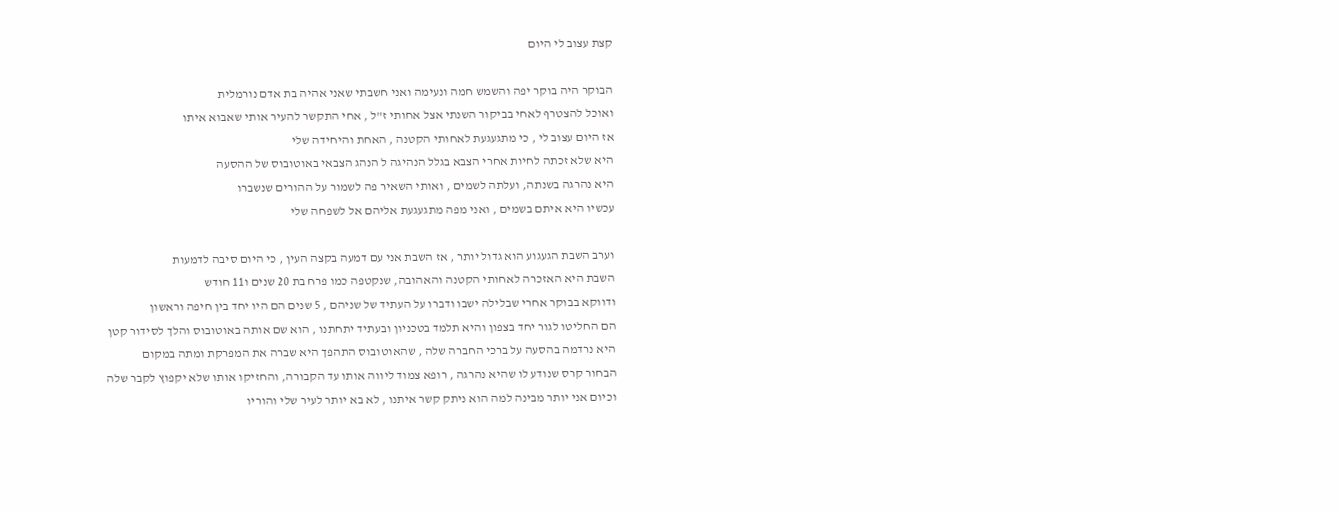קצת עצוב לי היום

הבוקר היה בוקר יפה והשמש חמה ונעימה ואני חשבתי שאני אהיה בת אדם נורמלית
ואוכל להצטרף לאחי בביקור השנתי אצל אחותי ז"ל , אחי התקשר להעיר אותי שאבוא איתו
אז היום עצוב לי , כי מתגעגעת לאחותי הקטנה , האחת והיחידה שלי
היא שלא זכתה לחיות אחרי הצבא בגלל הנהיגה ל הנהג הצבאי באוטובוס של ההסעה
היא נהרגה בשנתה, ועלתה לשמים , ואותי השאיר פה לשמור על ההורים שנשברו
עכשיו היא איתם בשמים , ואני מפה מתגעגעת אליהם אל לשפחה שלי

וערב השבת הגעגוע הוא גדול יותר , אז השבת אני עם דמעה בקצה העין , כי היום סיבה לדמעות
השבת היא האזכרה לאחותי הקטנה והאהובה, שנקטפה כמו פרח בת 20 שנים ו11 חודש
ודווקא בבוקר אחרי שבלילה ישבו ודברו על העתיד של שניהם , 5 שנים הם היו יחד בין חיפה וראשון
הם החליטו לגור יחד בצפון והיא תלמד בטכניון ובעתיד יתחתנו , הוא שם אותה באוטובוס והלך לסידור קטן
היא נרדמה בהסעה על ברכי החברה שלה , שהאוטובוס התהפך היא שברה את המפרקת ומתה במקום
הבחור קרס שנודע לו שהיא נהרגה , רופא צמוד ליווה אותו עד הקבורה, והחזיקו אותו שלא יקפוץ לקבר שלה
וכיום אני יותר מבינה למה הוא ניתק קשר איתנו , לא בא יותר לעיר שלי והוריו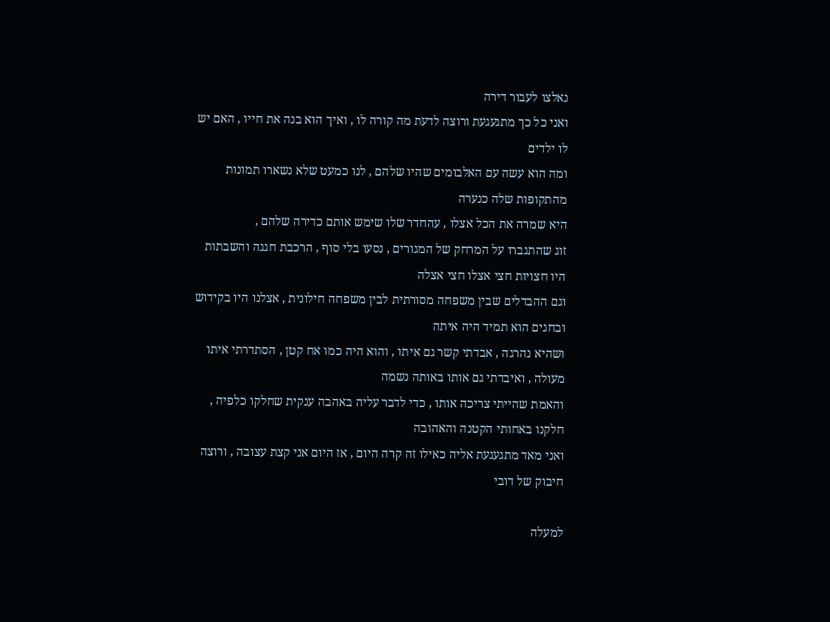נאלצו לעבור דירה
ואני כל כך מתגעגעת ורוצה לדעת מה קורה לו , ואיך הוא בנה את חייו , האם יש לו ילדים
ומה הוא עשה עם האלבומים שהיו שלהם , לנו כמעט שלא נשארו תמונות מהתקופות שלה כנערה
היא שמרה את הכל אצלו , עהחדר שלו שימש אותם כדירה שלהם ,
זוג שהתגברו על המרחק של המגורים , נסעו בלי סוף , הרכבת חגגה והשבתות היו חצויות חצי אצלו חצי אצלה
וגם ההבדלים שבין משפחה מסורתית לבין משפחה חילונית , אצלנו היו בקידוש ובחגים הוא תמיד היה איתה
ושהיא נהרגה , אבדתי קשר גם איתו , והוא היה כמו אח קטן , הסתדרתי איתו מעולה , ואיבדתי גם אותו באותה נשמה
והאמת שהייתי צריכה אותו , כדי לדבר עליה באהבה ענקית שחלקו כלפיה , חלקנו באחותי הקטנה והאהובה
ואני מאד מתגעגעת אליה כאילו זה קרה היום , אז היום אני קצת עצובה , ורוצה חיבוק של דובי

למעלה